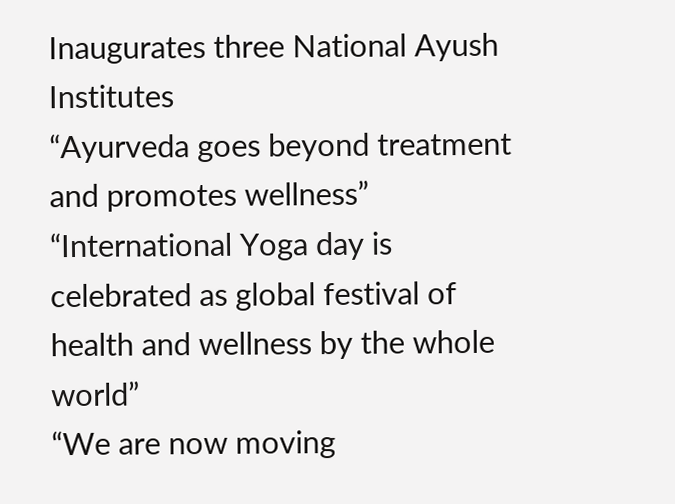Inaugurates three National Ayush Institutes
“Ayurveda goes beyond treatment and promotes wellness”
“International Yoga day is celebrated as global festival of health and wellness by the whole world”
“We are now moving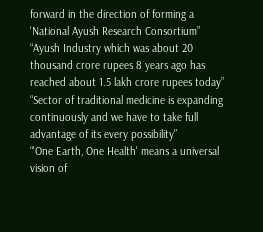forward in the direction of forming a 'National Ayush Research Consortium”
“Ayush Industry which was about 20 thousand crore rupees 8 years ago has reached about 1.5 lakh crore rupees today”
“Sector of traditional medicine is expanding continuously and we have to take full advantage of its every possibility”
“'One Earth, One Health' means a universal vision of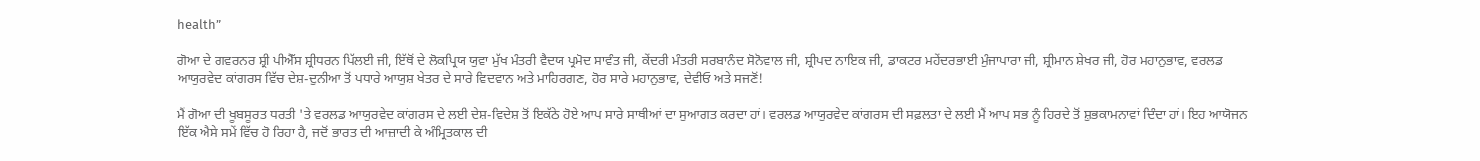health”

ਗੋਆ ਦੇ ਗਵਰਨਰ ਸ਼੍ਰੀ ਪੀਐੱਸ ਸ਼੍ਰੀਧਰਨ ਪਿੱਲਈ ਜੀ, ਇੱਥੋਂ ਦੇ ਲੋਕਪ੍ਰਿਯ ਯੁਵਾ ਮੁੱਖ ਮੰਤਰੀ ਵੈਦਯ ਪ੍ਰਮੋਦ ਸਾਵੰਤ ਜੀ, ਕੇਂਦਰੀ ਮੰਤਰੀ ਸਰਬਾਨੰਦ ਸੋਨੋਵਾਲ ਜੀ, ਸ਼੍ਰੀਪਦ ਨਾਇਕ ਜੀ, ਡਾਕਟਰ ਮਹੇਂਦਰਭਾਈ ਮੁੰਜਾਪਾਰਾ ਜੀ, ਸ਼੍ਰੀਮਾਨ ਸ਼ੇਖਰ ਜੀ, ਹੋਰ ਮਹਾਨੁਭਾਵ, ਵਰਲਡ ਆਯੁਰਵੇਦ ਕਾਂਗਰਸ ਵਿੱਚ ਦੇਸ਼-ਦੁਨੀਆ ਤੋਂ ਪਧਾਰੇ ਆਯੁਸ਼ ਖੇਤਰ ਦੇ ਸਾਰੇ ਵਿਦਵਾਨ ਅਤੇ ਮਾਹਿਰਗਣ, ਹੋਰ ਸਾਰੇ ਮਹਾਨੁਭਾਵ, ਦੇਵੀਓ ਅਤੇ ਸਜਣੋਂ!

ਮੈਂ ਗੋਆ ਦੀ ਖੂਬਸੂਰਤ ਧਰਤੀ 'ਤੇ ਵਰਲਡ ਆਯੁਰਵੇਦ ਕਾਂਗਰਸ ਦੇ ਲਈ ਦੇਸ਼-ਵਿਦੇਸ਼ ਤੋਂ ਇਕੱਠੇ ਹੋਏ ਆਪ ਸਾਰੇ ਸਾਥੀਆਂ ਦਾ ਸੁਆਗਤ ਕਰਦਾ ਹਾਂ। ਵਰਲਡ ਆਯੁਰਵੇਦ ਕਾਂਗਰਸ ਦੀ ਸਫ਼ਲਤਾ ਦੇ ਲਈ ਮੈਂ ਆਪ ਸਭ ਨੂੰ ਹਿਰਦੇ ਤੋਂ ਸ਼ੁਭਕਾਮਨਾਵਾਂ ਦਿੰਦਾ ਹਾਂ। ਇਹ ਆਯੋਜਨ ਇੱਕ ਐਸੇ ਸਮੇਂ ਵਿੱਚ ਹੋ ਰਿਹਾ ਹੈ, ਜਦੋਂ ਭਾਰਤ ਦੀ ਆਜ਼ਾਦੀ ਕੇ ਅੰਮ੍ਰਿਤਕਾਲ ਦੀ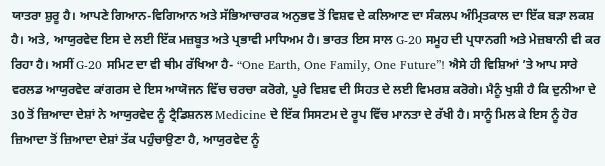ਯਾਤਰਾ ਸ਼ੁਰੂ ਹੈ। ਆਪਣੇ ਗਿਆਨ-ਵਿਗਿਆਨ ਅਤੇ ਸੱਭਿਆਚਾਰਕ ਅਨੁਭਵ ਤੋਂ ਵਿਸ਼ਵ ਦੇ ਕਲਿਆਣ ਦਾ ਸੰਕਲਪ ਅੰਮ੍ਰਿਤਕਾਲ ਦਾ ਇੱਕ ਬੜਾ ਲਕਸ਼ ਹੈ। ਅਤੇ, ਆਯੁਰਵੇਦ ਇਸ ਦੇ ਲਈ ਇੱਕ ਮਜ਼ਬੂਤ ਅਤੇ ਪ੍ਰਭਾਵੀ ਮਾਧਿਅਮ ਹੈ। ਭਾਰਤ ਇਸ ਸਾਲ G-20 ਸਮੂਹ ਦੀ ਪ੍ਰਧਾਨਗੀ ਅਤੇ ਮੇਜ਼ਬਾਨੀ ਵੀ ਕਰ ਰਿਹਾ ਹੈ। ਅਸੀਂ G-20 ਸਮਿਟ ਦਾ ਵੀ ਥੀਮ ਰੱਖਿਆ ਹੈ- “One Earth, One Family, One Future”! ਐਸੇ ਹੀ ਵਿਸ਼ਿਆਂ ’ਤੇ ਆਪ ਸਾਰੇ ਵਰਲਡ ਆਯੁਰਵੇਦ ਕਾਂਗਰਸ ਦੇ ਇਸ ਆਯੋਜਨ ਵਿੱਚ ਚਰਚਾ ਕਰੋਗੇ, ਪੂਰੇ ਵਿਸ਼ਵ ਦੀ ਸਿਹਤ ਦੇ ਲਈ ਵਿਮਰਸ਼ ਕਰੋਗੇ। ਮੈਨੂੰ ਖੁਸ਼ੀ ਹੈ ਕਿ ਦੁਨੀਆ ਦੇ 30 ਤੋਂ ਜ਼ਿਆਦਾ ਦੇਸ਼ਾਂ ਨੇ ਆਯੁਰਵੇਦ ਨੂੰ ਟ੍ਰੈਡਿਸ਼ਨਲ Medicine ਦੇ ਇੱਕ ਸਿਸਟਮ ਦੇ ਰੂਪ ਵਿੱਚ ਮਾਨਤਾ ਦੇ ਰੱਖੀ ਹੈ। ਸਾਨੂੰ ਮਿਲ ਕੇ ਇਸ ਨੂੰ ਹੋਰ ਜ਼ਿਆਦਾ ਤੋਂ ਜ਼ਿਆਦਾ ਦੇਸ਼ਾਂ ਤੱਕ ਪਹੁੰਚਾਉਣਾ ਹੈ, ਆਯੁਰਵੇਦ ਨੂੰ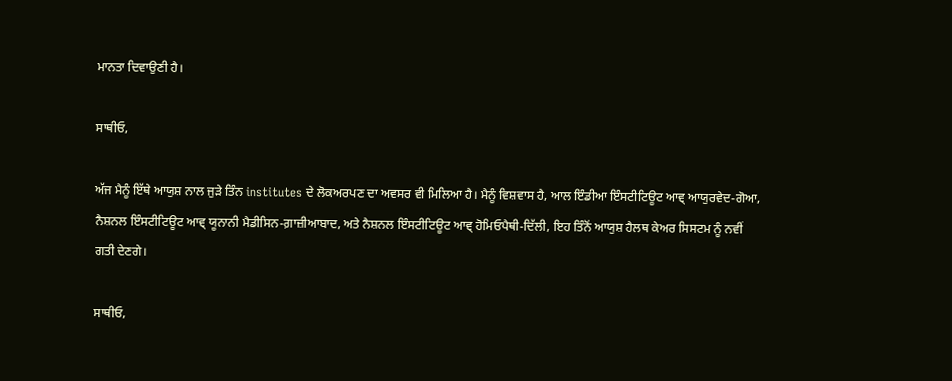ਮਾਨਤਾ ਦਿਵਾਉਣੀ ਹੈ।

ਸਾਥੀਓ,

ਅੱਜ ਮੈਨੂੰ ਇੱਥੇ ਆਯੁਸ਼ ਨਾਲ ਜੁੜੇ ਤਿੰਨ institutes ਦੇ ਲੋਕਅਰਪਣ ਦਾ ਅਵਸਰ ਵੀ ਮਿਲਿਆ ਹੈ। ਮੈਨੂੰ ਵਿਸ਼ਵਾਸ ਹੈ, ਆਲ ਇੰਡੀਆ ਇੰਸਟੀਟਿਊਟ ਆਵ੍ ਆਯੁਰਵੇਦ-ਗੋਆ, ਨੈਸ਼ਨਲ ਇੰਸਟੀਟਿਊਟ ਆਵ੍ ਯੂਨਾਨੀ ਮੈਡੀਸਿਨ-ਗ਼ਾਜ਼ੀਆਬਾਦ, ਅਤੇ ਨੈਸ਼ਨਲ ਇੰਸਟੀਟਿਊਟ ਆਵ੍ ਹੋਮਿਓਪੈਥੀ-ਦਿੱਲੀ, ਇਹ ਤਿੰਨੋਂ ਆਯੁਸ਼ ਹੈਲਥ ਕੇਅਰ ਸਿਸਟਮ ਨੂੰ ਨਵੀਂ ਗਤੀ ਦੇਣਗੇ।

ਸਾਥੀਓ,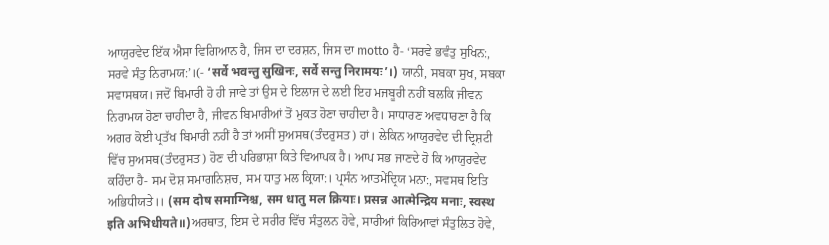ਆਯੁਰਵੇਦ ਇੱਕ ਐਸਾ ਵਿਗਿਆਨ ਹੈ, ਜਿਸ ਦਾ ਦਰਸ਼ਨ, ਜਿਸ ਦਾ motto ਹੈ- ‘ਸਰਵੇ ਭਵੰਤੁ ਸੁਖਿਨ:, ਸਰਵੇ ਸੰਤੁ ਨਿਰਾਮਯ:’।(- ‘सर्वे भवन्तु सुखिनः, सर्वे सन्तु निरामयः’।) ਯਾਨੀ, ਸਬਕਾ ਸੁਖ, ਸਬਕਾ ਸਵਾਸਥਯ। ਜਦੋਂ ਬਿਮਾਰੀ ਹੋ ਹੀ ਜਾਵੇ ਤਾਂ ਉਸ ਦੇ ਇਲਾਜ ਦੇ ਲਈ ਇਹ ਮਜਬੂਰੀ ਨਹੀਂ ਬਲਕਿ ਜੀਵਨ ਨਿਰਾਮਯ ਹੋਣਾ ਚਾਹੀਦਾ ਹੈ, ਜੀਵਨ ਬਿਮਾਰੀਆਂ ਤੋਂ ਮੁਕਤ ਹੋਣਾ ਚਾਹੀਦਾ ਹੈ। ਸਾਧਾਰਣ ਅਵਧਾਰਣਾ ਹੈ ਕਿ ਅਗਰ ਕੋਈ ਪ੍ਰਤੱਖ ਬਿਮਾਰੀ ਨਹੀਂ ਹੈ ਤਾਂ ਅਸੀਂ ਸੁਅਸਥ(ਤੰਦਰੁਸਤ) ਹਾਂ। ਲੇਕਿਨ ਆਯੁਰਵੇਦ ਦੀ ਦ੍ਰਿਸ਼ਟੀ ਵਿੱਚ ਸੁਅਸਥ(ਤੰਦਰੁਸਤ) ਹੋਣ ਦੀ ਪਰਿਭਾਸ਼ਾ ਕਿਤੇ ਵਿਆਪਕ ਹੈ। ਆਪ ਸਭ ਜਾਣਦੇ ਹੋ ਕਿ ਆਯੁਰਵੇਦ ਕਹਿੰਦਾ ਹੈ- ਸਮ ਦੋਸ਼ ਸਮਾਗਨਿਸ਼ਚ, ਸਮ ਧਾਤੁ ਮਲ ਕ੍ਰਿਯਾ:। ਪ੍ਰਸੰਨ ਆਤਮੇਂਦ੍ਰਿਯ ਮਨਾ:, ਸਵਸਥ ਇਤਿ ਅਭਿਧੀਯਤੇ।। (सम दोष समाग्निश्च, सम धातु मल क्रियाः। प्रसन्न आत्मेन्द्रिय मनाः, स्वस्थ इति अभिधीयते॥)ਅਰਥਾਤ, ਇਸ ਦੇ ਸਰੀਰ ਵਿੱਚ ਸੰਤੁਲਨ ਹੋਵੇ, ਸਾਰੀਆਂ ਕਿਰਿਆਵਾਂ ਸੰਤੁਲਿਤ ਹੋਵੇ,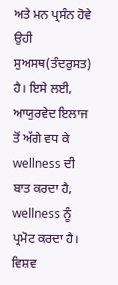ਅਤੇ ਮਨ ਪ੍ਰਸੰਨ ਹੋਵੇ ਉਹੀ ਸੁਅਸਥ(ਤੰਦਰੁਸਤ) ਹੈ। ਇਸੇ ਲਈ, ਆਯੁਰਵੇਦ ਇਲਾਜ ਤੋਂ ਅੱਗੇ ਵਧ ਕੇ wellness ਦੀ ਬਾਤ ਕਰਦਾ ਹੈ, wellness ਨੂੰ ਪ੍ਰਮੋਟ ਕਰਦਾ ਹੈ। ਵਿਸ਼ਵ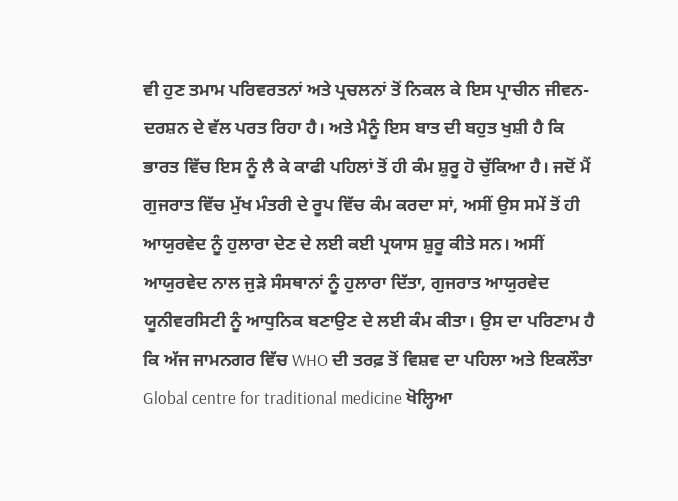ਵੀ ਹੁਣ ਤਮਾਮ ਪਰਿਵਰਤਨਾਂ ਅਤੇ ਪ੍ਰਚਲਨਾਂ ਤੋਂ ਨਿਕਲ ਕੇ ਇਸ ਪ੍ਰਾਚੀਨ ਜੀਵਨ-ਦਰਸ਼ਨ ਦੇ ਵੱਲ ਪਰਤ ਰਿਹਾ ਹੈ। ਅਤੇ ਮੈਨੂੰ ਇਸ ਬਾਤ ਦੀ ਬਹੁਤ ਖੁਸ਼ੀ ਹੈ ਕਿ ਭਾਰਤ ਵਿੱਚ ਇਸ ਨੂੰ ਲੈ ਕੇ ਕਾਫੀ ਪਹਿਲਾਂ ਤੋਂ ਹੀ ਕੰਮ ਸ਼ੁਰੂ ਹੋ ਚੁੱਕਿਆ ਹੈ। ਜਦੋਂ ਮੈਂ ਗੁਜਰਾਤ ਵਿੱਚ ਮੁੱਖ ਮੰਤਰੀ ਦੇ ਰੂਪ ਵਿੱਚ ਕੰਮ ਕਰਦਾ ਸਾਂ, ਅਸੀਂ ਉਸ ਸਮੇਂ ਤੋਂ ਹੀ ਆਯੁਰਵੇਦ ਨੂੰ ਹੁਲਾਰਾ ਦੇਣ ਦੇ ਲਈ ਕਈ ਪ੍ਰਯਾਸ ਸ਼ੁਰੂ ਕੀਤੇ ਸਨ। ਅਸੀਂ ਆਯੁਰਵੇਦ ਨਾਲ ਜੁੜੇ ਸੰਸਥਾਨਾਂ ਨੂੰ ਹੁਲਾਰਾ ਦਿੱਤਾ, ਗੁਜਰਾਤ ਆਯੁਰਵੇਦ ਯੂਨੀਵਰਸਿਟੀ ਨੂੰ ਆਧੁਨਿਕ ਬਣਾਉਣ ਦੇ ਲਈ ਕੰਮ ਕੀਤਾ। ਉਸ ਦਾ ਪਰਿਣਾਮ ਹੈ ਕਿ ਅੱਜ ਜਾਮਨਗਰ ਵਿੱਚ WHO ਦੀ ਤਰਫ਼ ਤੋਂ ਵਿਸ਼ਵ ਦਾ ਪਹਿਲਾ ਅਤੇ ਇਕਲੌਤਾ Global centre for traditional medicine ਖੋਲ੍ਹਿਆ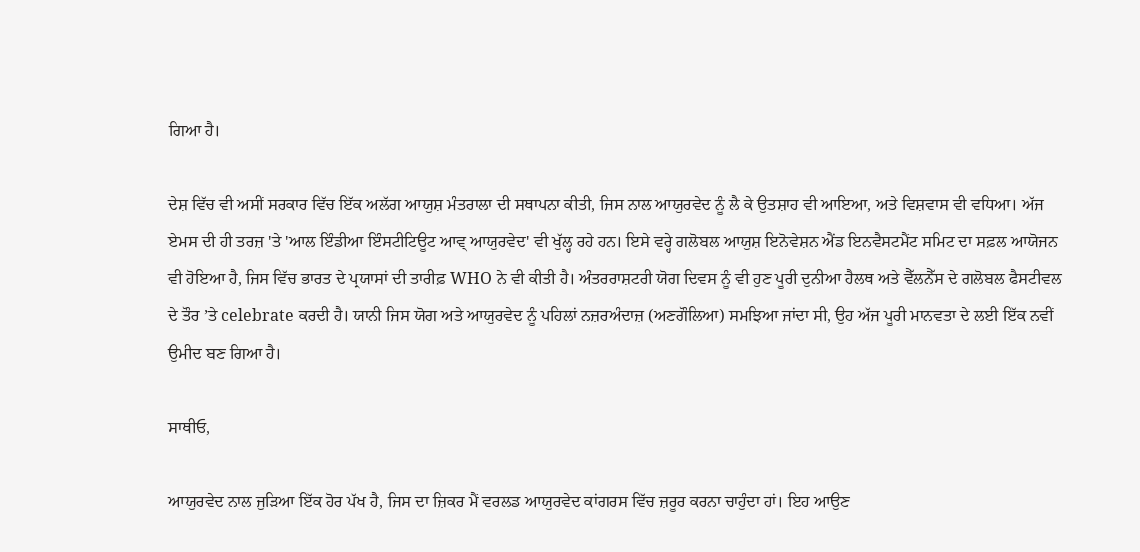ਗਿਆ ਹੈ।

ਦੇਸ਼ ਵਿੱਚ ਵੀ ਅਸੀਂ ਸਰਕਾਰ ਵਿੱਚ ਇੱਕ ਅਲੱਗ ਆਯੁਸ਼ ਮੰਤਰਾਲਾ ਦੀ ਸਥਾਪਨਾ ਕੀਤੀ, ਜਿਸ ਨਾਲ ਆਯੁਰਵੇਦ ਨੂੰ ਲੈ ਕੇ ਉਤਸ਼ਾਹ ਵੀ ਆਇਆ, ਅਤੇ ਵਿਸ਼ਵਾਸ ਵੀ ਵਧਿਆ। ਅੱਜ ਏਮਸ ਦੀ ਹੀ ਤਰਜ਼ 'ਤੇ 'ਆਲ ਇੰਡੀਆ ਇੰਸਟੀਟਿਊਟ ਆਵ੍ ਆਯੁਰਵੇਦ' ਵੀ ਖੁੱਲ੍ਹ ਰਹੇ ਹਨ। ਇਸੇ ਵਰ੍ਹੇ ਗਲੋਬਲ ਆਯੁਸ਼ ਇਨੋਵੇਸ਼ਨ ਐਂਡ ਇਨਵੈਸਟਮੈਂਟ ਸਮਿਟ ਦਾ ਸਫ਼ਲ ਆਯੋਜਨ ਵੀ ਹੋਇਆ ਹੈ, ਜਿਸ ਵਿੱਚ ਭਾਰਤ ਦੇ ਪ੍ਰਯਾਸਾਂ ਦੀ ਤਾਰੀਫ਼ WHO ਨੇ ਵੀ ਕੀਤੀ ਹੈ। ਅੰਤਰਰਾਸ਼ਟਰੀ ਯੋਗ ਦਿਵਸ ਨੂੰ ਵੀ ਹੁਣ ਪੂਰੀ ਦੁਨੀਆ ਹੈਲਥ ਅਤੇ ਵੈੱਲਨੈੱਸ ਦੇ ਗਲੋਬਲ ਫੈਸਟੀਵਲ ਦੇ ਤੌਰ ’ਤੇ celebrate ਕਰਦੀ ਹੈ। ਯਾਨੀ ਜਿਸ ਯੋਗ ਅਤੇ ਆਯੁਰਵੇਦ ਨੂੰ ਪਹਿਲਾਂ ਨਜ਼ਰਅੰਦਾਜ਼ (ਅਣਗੌਲਿਆ) ਸਮਝਿਆ ਜਾਂਦਾ ਸੀ, ਉਹ ਅੱਜ ਪੂਰੀ ਮਾਨਵਤਾ ਦੇ ਲਈ ਇੱਕ ਨਵੀਂ ਉਮੀਦ ਬਣ ਗਿਆ ਹੈ।

ਸਾਥੀਓ,

ਆਯੁਰਵੇਦ ਨਾਲ ਜੁੜਿਆ ਇੱਕ ਹੋਰ ਪੱਖ ਹੈ, ਜਿਸ ਦਾ ਜ਼ਿਕਰ ਮੈਂ ਵਰਲਡ ਆਯੁਰਵੇਦ ਕਾਂਗਰਸ ਵਿੱਚ ਜ਼ਰੂਰ ਕਰਨਾ ਚਾਹੁੰਦਾ ਹਾਂ। ਇਹ ਆਉਣ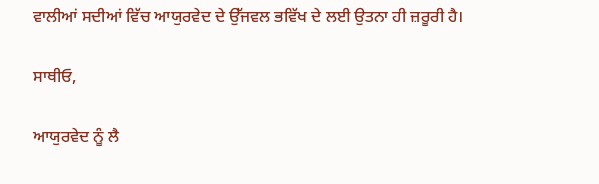ਵਾਲੀਆਂ ਸਦੀਆਂ ਵਿੱਚ ਆਯੁਰਵੇਦ ਦੇ ਉੱਜਵਲ ਭਵਿੱਖ ਦੇ ਲਈ ਉਤਨਾ ਹੀ ਜ਼ਰੂਰੀ ਹੈ।

ਸਾਥੀਓ,

ਆਯੁਰਵੇਦ ਨੂੰ ਲੈ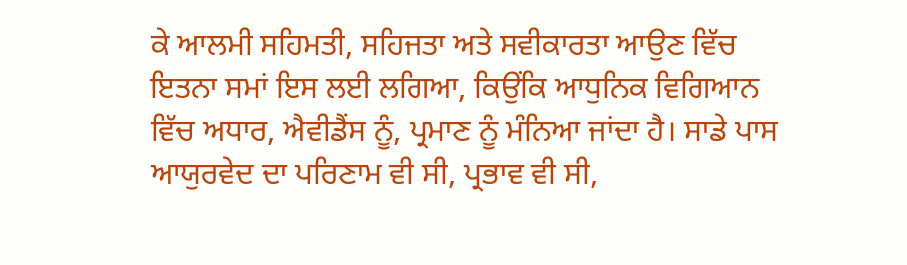ਕੇ ਆਲਮੀ ਸਹਿਮਤੀ, ਸਹਿਜਤਾ ਅਤੇ ਸਵੀਕਾਰਤਾ ਆਉਣ ਵਿੱਚ ਇਤਨਾ ਸਮਾਂ ਇਸ ਲਈ ਲਗਿਆ, ਕਿਉਂਕਿ ਆਧੁਨਿਕ ਵਿਗਿਆਨ ਵਿੱਚ ਅਧਾਰ, ਐਵੀਡੈਂਸ ਨੂੰ, ਪ੍ਰਮਾਣ ਨੂੰ ਮੰਨਿਆ ਜਾਂਦਾ ਹੈ। ਸਾਡੇ ਪਾਸ ਆਯੁਰਵੇਦ ਦਾ ਪਰਿਣਾਮ ਵੀ ਸੀ, ਪ੍ਰਭਾਵ ਵੀ ਸੀ,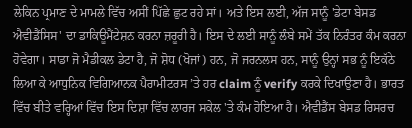ਲੇਕਿਨ ਪ੍ਰਮਾਣ ਦੇ ਮਾਮਲੇ ਵਿੱਚ ਅਸੀਂ ਪਿੱਛੇ ਛੁਟ ਰਹੇ ਸਾਂ। ਅਤੇ ਇਸ ਲਈ, ਅੱਜ ਸਾਨੂੰ 'ਡੇਟਾ ਬੇਸਡ ਐਵੀਡੈਂਸਿਸ' ਦਾ ਡਾਕਿਊਮੈਂਟੇਸ਼ਨ ਕਰਨਾ ਜ਼ਰੂਰੀ ਹੈ। ਇਸ ਦੇ ਲਈ ਸਾਨੂੰ ਲੰਬੇ ਸਮੇਂ ਤੱਕ ਨਿਰੰਤਰ ਕੰਮ ਕਰਨਾ ਹੋਵੇਗਾ। ਸਾਡਾ ਜੋ ਮੈਡੀਕਲ ਡੇਟਾ ਹੈ, ਜੋ ਸ਼ੋਧ (ਖੋਜਾਂ) ਹਨ, ਜੋ ਜਰਨਲਸ ਹਨ, ਸਾਨੂੰ ਉਨ੍ਹਾਂ ਸਭ ਨੂੰ ਇਕੱਠੇ ਲਿਆ ਕੇ ਆਧੁਨਿਕ ਵਿਗਿਆਨਕ ਪੈਰਾਮੀਟਰਸ ’ਤੇ ਹਰ claim ਨੂੰ verify ਕਰਕੇ ਦਿਖਾਉਣਾ ਹੈ। ਭਾਰਤ ਵਿੱਚ ਬੀਤੇ ਵਰ੍ਹਿਆਂ ਵਿੱਚ ਇਸ ਦਿਸ਼ਾ ਵਿੱਚ ਲਾਰਜ ਸਕੇਲ 'ਤੇ ਕੰਮ ਹੋਇਆ ਹੈ। ਐਵੀਡੈਂਸ ਬੇਸਡ ਰਿਸਰਚ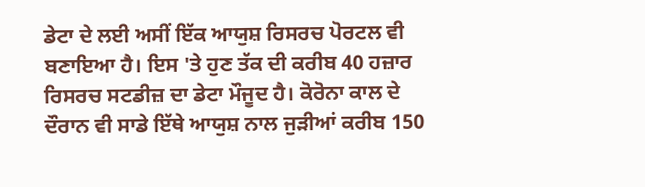ਡੇਟਾ ਦੇ ਲਈ ਅਸੀਂ ਇੱਕ ਆਯੁਸ਼ ਰਿਸਰਚ ਪੋਰਟਲ ਵੀ ਬਣਾਇਆ ਹੈ। ਇਸ 'ਤੇ ਹੁਣ ਤੱਕ ਦੀ ਕਰੀਬ 40 ਹਜ਼ਾਰ ਰਿਸਰਚ ਸਟਡੀਜ਼ ਦਾ ਡੇਟਾ ਮੌਜੂਦ ਹੈ। ਕੋਰੋਨਾ ਕਾਲ ਦੇ ਦੌਰਾਨ ਵੀ ਸਾਡੇ ਇੱਥੇ ਆਯੁਸ਼ ਨਾਲ ਜੁੜੀਆਂ ਕਰੀਬ 150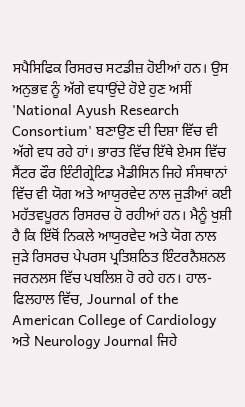ਸਪੈਸਿਫਿਕ ਰਿਸਰਚ ਸਟਡੀਜ਼ ਹੋਈਆਂ ਹਨ। ਉਸ ਅਨੁਭਵ ਨੂੰ ਅੱਗੇ ਵਧਾਉਂਦੇ ਹੋਏ ਹੁਣ ਅਸੀਂ 'National Ayush Research Consortium' ਬਣਾਉਣ ਦੀ ਦਿਸ਼ਾ ਵਿੱਚ ਵੀ ਅੱਗੇ ਵਧ ਰਹੇ ਹਾਂ। ਭਾਰਤ ਵਿੱਚ ਇੱਥੇ ਏਮਸ ਵਿੱਚ ਸੈਂਟਰ ਫੌਰ ਇੰਟੀਗ੍ਰੇਟਿਡ ਮੈਡੀਸਿਨ ਜਿਹੇ ਸੰਸਥਾਨਾਂ ਵਿੱਚ ਵੀ ਯੋਗ ਅਤੇ ਆਯੁਰਵੇਦ ਨਾਲ ਜੁੜੀਆਂ ਕਈ ਮਹੱਤਵਪੂਰਨ ਰਿਸਰਚ ਹੋ ਰਹੀਆਂ ਹਨ। ਮੈਨੂੰ ਖੁਸ਼ੀ ਹੈ ਕਿ ਇੱਥੋਂ ਨਿਕਲੇ ਆਯੁਰਵੇਦ ਅਤੇ ਯੋਗ ਨਾਲ ਜੁੜੇ ਰਿਸਰਚ ਪੇਪਰਸ ਪ੍ਰਤਿਸ਼ਠਿਤ ਇੰਟਰਨੈਸ਼ਨਲ ਜਰਨਲਸ ਵਿੱਚ ਪਬਲਿਸ਼ ਹੋ ਰਹੇ ਹਨ। ਹਾਲ-ਫਿਲਹਾਲ ਵਿੱਚ, Journal of the American College of Cardiology ਅਤੇ Neurology Journal ਜਿਹੇ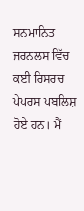ਸਨਮਾਨਿਤ ਜਰਨਲਸ ਵਿੱਚ ਕਈ ਰਿਸਰਚ ਪੇਪਰਸ ਪਬਲਿਸ਼ ਹੋਏ ਹਨ। ਮੈਂ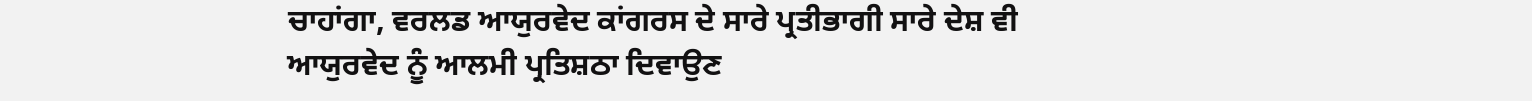ਚਾਹਾਂਗਾ, ਵਰਲਡ ਆਯੁਰਵੇਦ ਕਾਂਗਰਸ ਦੇ ਸਾਰੇ ਪ੍ਰਤੀਭਾਗੀ ਸਾਰੇ ਦੇਸ਼ ਵੀ ਆਯੁਰਵੇਦ ਨੂੰ ਆਲਮੀ ਪ੍ਰਤਿਸ਼ਠਾ ਦਿਵਾਉਣ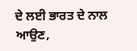ਦੇ ਲਈ ਭਾਰਤ ਦੇ ਨਾਲ ਆਉਣ,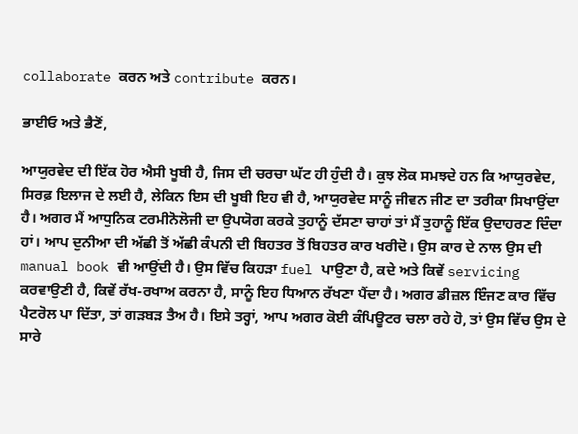collaborate ਕਰਨ ਅਤੇ contribute ਕਰਨ।

ਭਾਈਓ ਅਤੇ ਭੈਣੋਂ,

ਆਯੁਰਵੇਦ ਦੀ ਇੱਕ ਹੋਰ ਐਸੀ ਖੂਬੀ ਹੈ, ਜਿਸ ਦੀ ਚਰਚਾ ਘੱਟ ਹੀ ਹੁੰਦੀ ਹੈ। ਕੁਝ ਲੋਕ ਸਮਝਦੇ ਹਨ ਕਿ ਆਯੁਰਵੇਦ, ਸਿਰਫ਼ ਇਲਾਜ ਦੇ ਲਈ ਹੈ, ਲੇਕਿਨ ਇਸ ਦੀ ਖੂਬੀ ਇਹ ਵੀ ਹੈ, ਆਯੁਰਵੇਦ ਸਾਨੂੰ ਜੀਵਨ ਜੀਣ ਦਾ ਤਰੀਕਾ ਸਿਖਾਉਂਦਾ ਹੈ। ਅਗਰ ਮੈਂ ਆਧੁਨਿਕ ਟਰਮੀਨੋਲੋਜੀ ਦਾ ਉਪਯੋਗ ਕਰਕੇ ਤੁਹਾਨੂੰ ਦੱਸਣਾ ਚਾਹਾਂ ਤਾਂ ਮੈਂ ਤੁਹਾਨੂੰ ਇੱਕ ਉਦਾਹਰਣ ਦਿੰਦਾ ਹਾਂ। ਆਪ ਦੁਨੀਆ ਦੀ ਅੱਛੀ ਤੋਂ ਅੱਛੀ ਕੰਪਨੀ ਦੀ ਬਿਹਤਰ ਤੋਂ ਬਿਹਤਰ ਕਾਰ ਖਰੀਦੋ। ਉਸ ਕਾਰ ਦੇ ਨਾਲ ਉਸ ਦੀ manual book ਵੀ ਆਉਂਦੀ ਹੈ। ਉਸ ਵਿੱਚ ਕਿਹੜਾ fuel ਪਾਉਣਾ ਹੈ, ਕਦੇ ਅਤੇ ਕਿਵੇਂ servicing ਕਰਵਾਉਣੀ ਹੈ, ਕਿਵੇਂ ਰੱਖ-ਰਖਾਅ ਕਰਨਾ ਹੈ, ਸਾਨੂੰ ਇਹ ਧਿਆਨ ਰੱਖਣਾ ਪੈਂਦਾ ਹੈ। ਅਗਰ ਡੀਜ਼ਲ ਇੰਜਣ ਕਾਰ ਵਿੱਚ ਪੈਟਰੋਲ ਪਾ ਦਿੱਤਾ, ਤਾਂ ਗੜਬੜ ਤੈਅ ਹੈ। ਇਸੇ ਤਰ੍ਹਾਂ, ਆਪ ਅਗਰ ਕੋਈ ਕੰਪਿਊਟਰ ਚਲਾ ਰਹੇ ਹੋ, ਤਾਂ ਉਸ ਵਿੱਚ ਉਸ ਦੇ ਸਾਰੇ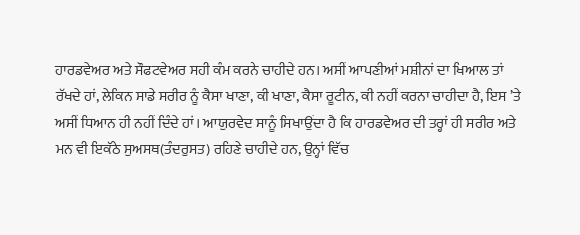ਹਾਰਡਵੇਅਰ ਅਤੇ ਸੌਫਟਵੇਅਰ ਸਹੀ ਕੰਮ ਕਰਨੇ ਚਾਹੀਦੇ ਹਨ। ਅਸੀਂ ਆਪਣੀਆਂ ਮਸ਼ੀਨਾਂ ਦਾ ਖਿਆਲ ਤਾਂ ਰੱਖਦੇ ਹਾਂ, ਲੇਕਿਨ ਸਾਡੇ ਸਰੀਰ ਨੂੰ ਕੈਸਾ ਖਾਣਾ, ਕੀ ਖਾਣਾ, ਕੈਸਾ ਰੂਟੀਨ, ਕੀ ਨਹੀਂ ਕਰਨਾ ਚਾਹੀਦਾ ਹੈ, ਇਸ ’ਤੇ ਅਸੀਂ ਧਿਆਨ ਹੀ ਨਹੀਂ ਦਿੰਦੇ ਹਾਂ। ਆਯੁਰਵੇਦ ਸਾਨੂੰ ਸਿਖਾਉਂਦਾ ਹੈ ਕਿ ਹਾਰਡਵੇਅਰ ਦੀ ਤਰ੍ਹਾਂ ਹੀ ਸਰੀਰ ਅਤੇ ਮਨ ਵੀ ਇਕੱਠੇ ਸੁਅਸਥ(ਤੰਦਰੁਸਤ) ਰਹਿਣੇ ਚਾਹੀਦੇ ਹਨ, ਉਨ੍ਹਾਂ ਵਿੱਚ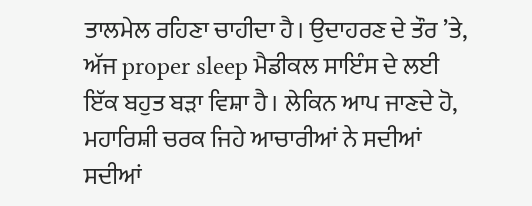ਤਾਲਮੇਲ ਰਹਿਣਾ ਚਾਹੀਦਾ ਹੈ। ਉਦਾਹਰਣ ਦੇ ਤੌਰ ’ਤੇ, ਅੱਜ proper sleep ਮੈਡੀਕਲ ਸਾਇੰਸ ਦੇ ਲਈ ਇੱਕ ਬਹੁਤ ਬੜਾ ਵਿਸ਼ਾ ਹੈ। ਲੇਕਿਨ ਆਪ ਜਾਣਦੇ ਹੋ, ਮਹਾਰਿਸ਼ੀ ਚਰਕ ਜਿਹੇ ਆਚਾਰੀਆਂ ਨੇ ਸਦੀਆਂ ਸਦੀਆਂ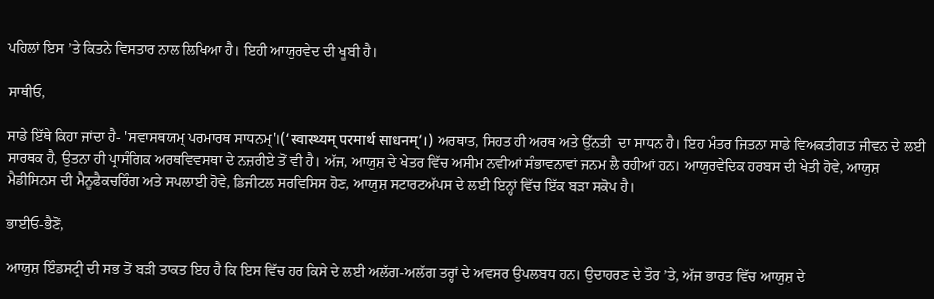ਪਹਿਲਾਂ ਇਸ ’ਤੇ ਕਿਤਨੇ ਵਿਸਤਾਰ ਨਾਲ ਲਿਖਿਆ ਹੈ। ਇਹੀ ਆਯੁਰਵੇਦ ਦੀ ਖੂਬੀ ਹੈ।

ਸਾਥੀਓ,

ਸਾਡੇ ਇੱਥੇ ਕਿਹਾ ਜਾਂਦਾ ਹੈ- 'ਸਵਾਸਥਯਮ੍ ਪਰਮਾਰਥ ਸਾਧਨਮ੍'।(‘स्वास्थ्यम् परमार्थ साधनम्’।) ਅਰਥਾਤ, ਸਿਹਤ ਹੀ ਅਰਥ ਅਤੇ ਉੱਨਤੀ  ਦਾ ਸਾਧਨ ਹੈ। ਇਹ ਮੰਤਰ ਜਿਤਨਾ ਸਾਡੇ ਵਿਅਕਤੀਗਤ ਜੀਵਨ ਦੇ ਲਈ ਸਾਰਥਕ ਹੈ, ਉਤਨਾ ਹੀ ਪ੍ਰਾਸੰਗਿਕ ਅਰਥਵਿਵਸਥਾ ਦੇ ਨਜ਼ਰੀਏ ਤੋਂ ਵੀ ਹੈ। ਅੱਜ, ਆਯੁਸ਼ ਦੇ ਖੇਤਰ ਵਿੱਚ ਅਸੀਮ ਨਵੀਆਂ ਸੰਭਾਵਨਾਵਾਂ ਜਨਮ ਲੈ ਰਹੀਆਂ ਹਨ। ਆਯੁਰਵੇਦਿਕ ਹਰਬਸ ਦੀ ਖੇਤੀ ਹੋਵੇ, ਆਯੁਸ਼ ਮੈਡੀਸਿਨਸ ਦੀ ਮੈਨੂਫੈਕਚਰਿੰਗ ਅਤੇ ਸਪਲਾਈ ਹੋਵੇ, ਡਿਜੀਟਲ ਸਰਵਿਸਿਸ ਹੋਣ, ਆਯੁਸ਼ ਸਟਾਰਟਅੱਪਸ ਦੇ ਲਈ ਇਨ੍ਹਾਂ ਵਿੱਚ ਇੱਕ ਬੜਾ ਸਕੋਪ ਹੈ।

ਭਾਈਓ-ਭੈਣੋਂ,

ਆਯੁਸ਼ ਇੰਡਸਟ੍ਰੀ ਦੀ ਸਭ ਤੋਂ ਬੜੀ ਤਾਕਤ ਇਹ ਹੈ ਕਿ ਇਸ ਵਿੱਚ ਹਰ ਕਿਸੇ ਦੇ ਲਈ ਅਲੱਗ-ਅਲੱਗ ਤਰ੍ਹਾਂ ਦੇ ਅਵਸਰ ਉਪਲਬਧ ਹਨ। ਉਦਾਹਰਣ ਦੇ ਤੌਰ ’ਤੇ, ਅੱਜ ਭਾਰਤ ਵਿੱਚ ਆਯੁਸ਼ ਦੇ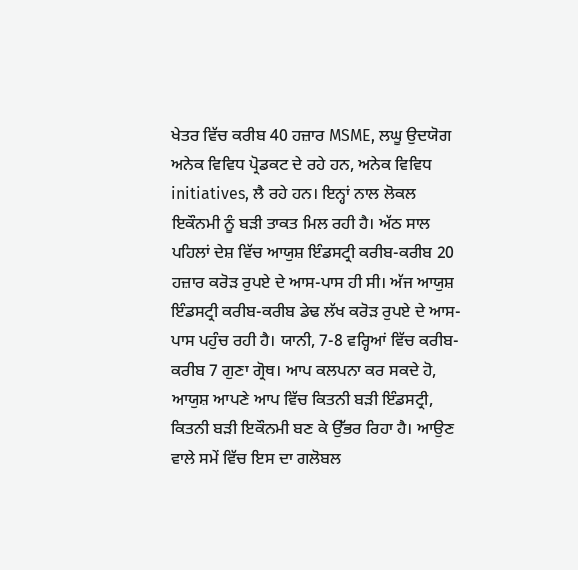ਖੇਤਰ ਵਿੱਚ ਕਰੀਬ 40 ਹਜ਼ਾਰ MSME, ਲਘੂ ਉਦਯੋਗ ਅਨੇਕ ਵਿਵਿਧ ਪ੍ਰੋਡਕਟ ਦੇ ਰਹੇ ਹਨ, ਅਨੇਕ ਵਿਵਿਧ initiatives, ਲੈ ਰਹੇ ਹਨ। ਇਨ੍ਹਾਂ ਨਾਲ ਲੋਕਲ ਇਕੌਨਮੀ ਨੂੰ ਬੜੀ ਤਾਕਤ ਮਿਲ ਰਹੀ ਹੈ। ਅੱਠ ਸਾਲ ਪਹਿਲਾਂ ਦੇਸ਼ ਵਿੱਚ ਆਯੁਸ਼ ਇੰਡਸਟ੍ਰੀ ਕਰੀਬ-ਕਰੀਬ 20 ਹਜ਼ਾਰ ਕਰੋੜ ਰੁਪਏ ਦੇ ਆਸ-ਪਾਸ ਹੀ ਸੀ। ਅੱਜ ਆਯੁਸ਼ ਇੰਡਸਟ੍ਰੀ ਕਰੀਬ-ਕਰੀਬ ਡੇਢ ਲੱਖ ਕਰੋੜ ਰੁਪਏ ਦੇ ਆਸ-ਪਾਸ ਪਹੁੰਚ ਰਹੀ ਹੈ। ਯਾਨੀ, 7-8 ਵਰ੍ਹਿਆਂ ਵਿੱਚ ਕਰੀਬ-ਕਰੀਬ 7 ਗੁਣਾ ਗ੍ਰੋਥ। ਆਪ ਕਲਪਨਾ ਕਰ ਸਕਦੇ ਹੋ, ਆਯੁਸ਼ ਆਪਣੇ ਆਪ ਵਿੱਚ ਕਿਤਨੀ ਬੜੀ ਇੰਡਸਟ੍ਰੀ, ਕਿਤਨੀ ਬੜੀ ਇਕੌਨਮੀ ਬਣ ਕੇ ਉੱਭਰ ਰਿਹਾ ਹੈ। ਆਉਣ ਵਾਲੇ ਸਮੇਂ ਵਿੱਚ ਇਸ ਦਾ ਗਲੋਬਲ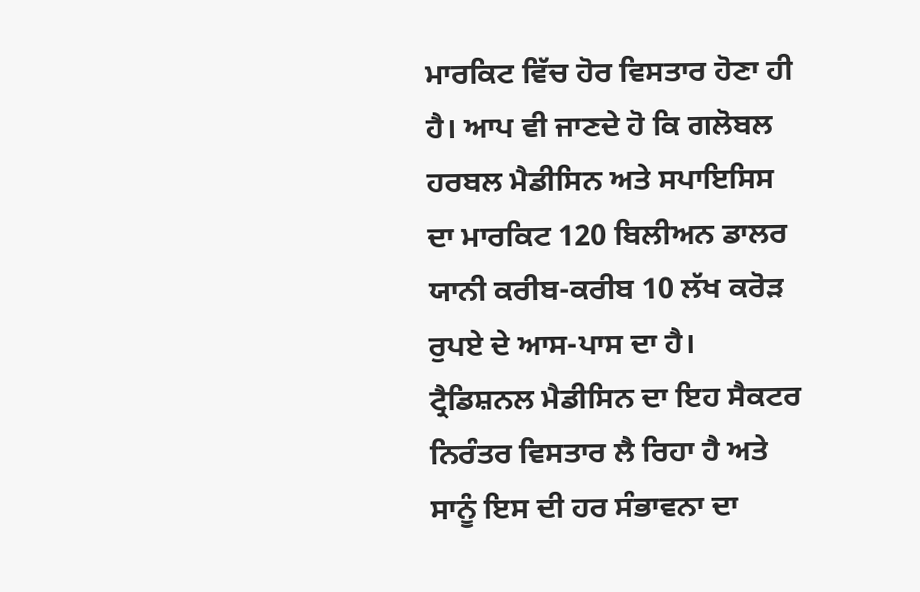ਮਾਰਕਿਟ ਵਿੱਚ ਹੋਰ ਵਿਸਤਾਰ ਹੋਣਾ ਹੀ ਹੈ। ਆਪ ਵੀ ਜਾਣਦੇ ਹੋ ਕਿ ਗਲੋਬਲ ਹਰਬਲ ਮੈਡੀਸਿਨ ਅਤੇ ਸਪਾਇਸਿਸ ਦਾ ਮਾਰਕਿਟ 120 ਬਿਲੀਅਨ ਡਾਲਰ ਯਾਨੀ ਕਰੀਬ-ਕਰੀਬ 10 ਲੱਖ ਕਰੋੜ ਰੁਪਏ ਦੇ ਆਸ-ਪਾਸ ਦਾ ਹੈ। ਟ੍ਰੈਡਿਸ਼ਨਲ ਮੈਡੀਸਿਨ ਦਾ ਇਹ ਸੈਕਟਰ ਨਿਰੰਤਰ ਵਿਸਤਾਰ ਲੈ ਰਿਹਾ ਹੈ ਅਤੇ ਸਾਨੂੰ ਇਸ ਦੀ ਹਰ ਸੰਭਾਵਨਾ ਦਾ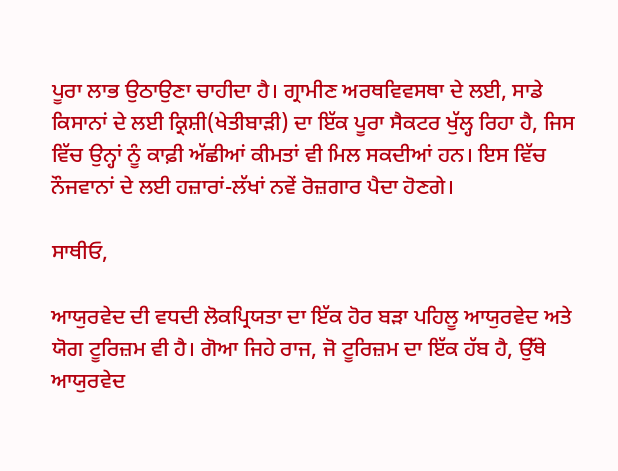ਪੂਰਾ ਲਾਭ ਉਠਾਉਣਾ ਚਾਹੀਦਾ ਹੈ। ਗ੍ਰਾਮੀਣ ਅਰਥਵਿਵਸਥਾ ਦੇ ਲਈ, ਸਾਡੇ ਕਿਸਾਨਾਂ ਦੇ ਲਈ ਕ੍ਰਿਸ਼ੀ(ਖੇਤੀਬਾੜੀ) ਦਾ ਇੱਕ ਪੂਰਾ ਸੈਕਟਰ ਖੁੱਲ੍ਹ ਰਿਹਾ ਹੈ, ਜਿਸ ਵਿੱਚ ਉਨ੍ਹਾਂ ਨੂੰ ਕਾਫ਼ੀ ਅੱਛੀਆਂ ਕੀਮਤਾਂ ਵੀ ਮਿਲ ਸਕਦੀਆਂ ਹਨ। ਇਸ ਵਿੱਚ ਨੌਜਵਾਨਾਂ ਦੇ ਲਈ ਹਜ਼ਾਰਾਂ-ਲੱਖਾਂ ਨਵੇਂ ਰੋਜ਼ਗਾਰ ਪੈਦਾ ਹੋਣਗੇ।

ਸਾਥੀਓ,

ਆਯੁਰਵੇਦ ਦੀ ਵਧਦੀ ਲੋਕਪ੍ਰਿਯਤਾ ਦਾ ਇੱਕ ਹੋਰ ਬੜਾ ਪਹਿਲੂ ਆਯੁਰਵੇਦ ਅਤੇ ਯੋਗ ਟੂਰਿਜ਼ਮ ਵੀ ਹੈ। ਗੋਆ ਜਿਹੇ ਰਾਜ, ਜੋ ਟੂਰਿਜ਼ਮ ਦਾ ਇੱਕ ਹੱਬ ਹੈ, ਉੱਥੇ ਆਯੁਰਵੇਦ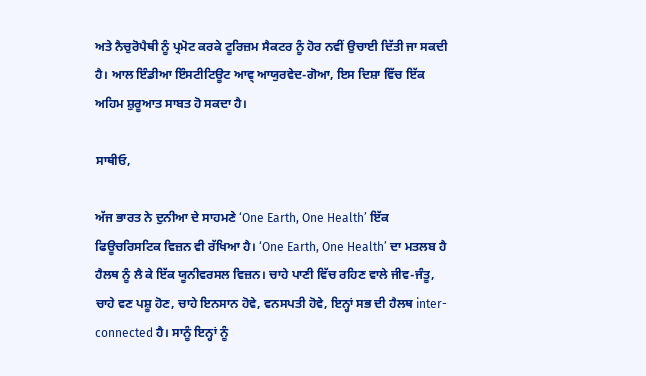ਅਤੇ ਨੈਚੁਰੋਪੈਥੀ ਨੂੰ ਪ੍ਰਮੋਟ ਕਰਕੇ ਟੂਰਿਜ਼ਮ ਸੈਕਟਰ ਨੂੰ ਹੋਰ ਨਵੀਂ ਉਚਾਈ ਦਿੱਤੀ ਜਾ ਸਕਦੀ ਹੈ। ਆਲ ਇੰਡੀਆ ਇੰਸਟੀਟਿਊਟ ਆਵ੍ ਆਯੁਰਵੇਦ-ਗੋਆ, ਇਸ ਦਿਸ਼ਾ ਵਿੱਚ ਇੱਕ ਅਹਿਮ ਸ਼ੁਰੂਆਤ ਸਾਬਤ ਹੋ ਸਕਦਾ ਹੈ।

ਸਾਥੀਓ,

ਅੱਜ ਭਾਰਤ ਨੇ ਦੁਨੀਆ ਦੇ ਸਾਹਮਣੇ ‘One Earth, One Health’ ਇੱਕ ਫਿਊਚਰਿਸਟਿਕ ਵਿਜ਼ਨ ਵੀ ਰੱਖਿਆ ਹੈ। ‘One Earth, One Health’ ਦਾ ਮਤਲਬ ਹੈ ਹੈਲਥ ਨੂੰ ਲੈ ਕੇ ਇੱਕ ਯੂਨੀਵਰਸਲ ਵਿਜ਼ਨ। ਚਾਹੇ ਪਾਣੀ ਵਿੱਚ ਰਹਿਣ ਵਾਲੇ ਜੀਵ-ਜੰਤੂ, ਚਾਹੇ ਵਣ ਪਸ਼ੂ ਹੋਣ, ਚਾਹੇ ਇਨਸਾਨ ਹੋਵੇ, ਵਨਸਪਤੀ ਹੋਵੇ, ਇਨ੍ਹਾਂ ਸਭ ਦੀ ਹੈਲਥ inter-connected ਹੈ। ਸਾਨੂੰ ਇਨ੍ਹਾਂ ਨੂੰ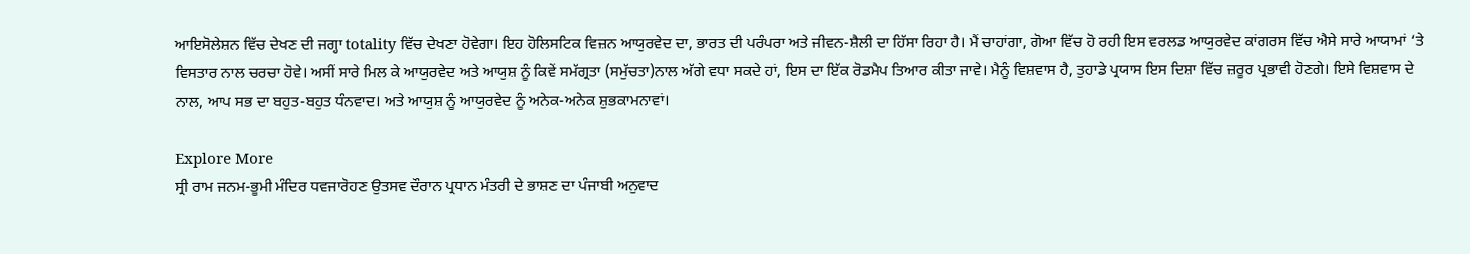ਆਇਸੋਲੇਸ਼ਨ ਵਿੱਚ ਦੇਖਣ ਦੀ ਜਗ੍ਹਾ totality ਵਿੱਚ ਦੇਖਣਾ ਹੋਵੇਗਾ। ਇਹ ਹੋਲਿਸਟਿਕ ਵਿਜ਼ਨ ਆਯੁਰਵੇਦ ਦਾ, ਭਾਰਤ ਦੀ ਪਰੰਪਰਾ ਅਤੇ ਜੀਵਨ-ਸ਼ੈਲੀ ਦਾ ਹਿੱਸਾ ਰਿਹਾ ਹੈ। ਮੈਂ ਚਾਹਾਂਗਾ, ਗੋਆ ਵਿੱਚ ਹੋ ਰਹੀ ਇਸ ਵਰਲਡ ਆਯੁਰਵੇਦ ਕਾਂਗਰਸ ਵਿੱਚ ਐਸੇ ਸਾਰੇ ਆਯਾਮਾਂ ‘ਤੇ ਵਿਸਤਾਰ ਨਾਲ ਚਰਚਾ ਹੋਵੇ। ਅਸੀਂ ਸਾਰੇ ਮਿਲ ਕੇ ਆਯੁਰਵੇਦ ਅਤੇ ਆਯੁਸ਼ ਨੂੰ ਕਿਵੇਂ ਸਮੱਗ੍ਰਤਾ (ਸਮੁੱਚਤਾ)ਨਾਲ ਅੱਗੇ ਵਧਾ ਸਕਦੇ ਹਾਂ, ਇਸ ਦਾ ਇੱਕ ਰੋਡਮੈਪ ਤਿਆਰ ਕੀਤਾ ਜਾਵੇ। ਮੈਨੂੰ ਵਿਸ਼ਵਾਸ ਹੈ, ਤੁਹਾਡੇ ਪ੍ਰਯਾਸ ਇਸ ਦਿਸ਼ਾ ਵਿੱਚ ਜ਼ਰੂਰ ਪ੍ਰਭਾਵੀ ਹੋਣਗੇ। ਇਸੇ ਵਿਸ਼ਵਾਸ ਦੇ ਨਾਲ, ਆਪ ਸਭ ਦਾ ਬਹੁਤ-ਬਹੁਤ ਧੰਨਵਾਦ। ਅਤੇ ਆਯੁਸ਼ ਨੂੰ ਆਯੁਰਵੇਦ ਨੂੰ ਅਨੇਕ-ਅਨੇਕ ਸ਼ੁਭਕਾਮਨਾਵਾਂ।

Explore More
ਸ੍ਰੀ ਰਾਮ ਜਨਮ-ਭੂਮੀ ਮੰਦਿਰ ਧਵਜਾਰੋਹਣ ਉਤਸਵ ਦੌਰਾਨ ਪ੍ਰਧਾਨ ਮੰਤਰੀ ਦੇ ਭਾਸ਼ਣ ਦਾ ਪੰਜਾਬੀ ਅਨੁਵਾਦ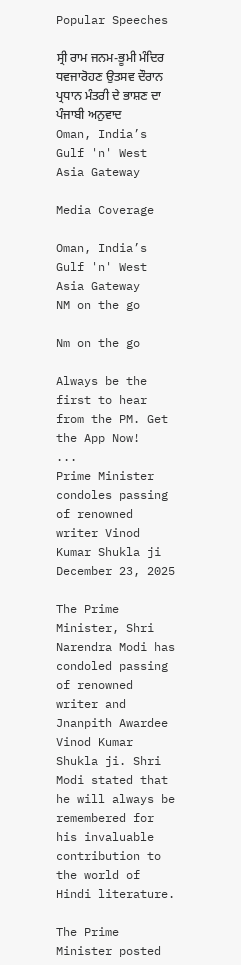Popular Speeches

ਸ੍ਰੀ ਰਾਮ ਜਨਮ-ਭੂਮੀ ਮੰਦਿਰ ਧਵਜਾਰੋਹਣ ਉਤਸਵ ਦੌਰਾਨ ਪ੍ਰਧਾਨ ਮੰਤਰੀ ਦੇ ਭਾਸ਼ਣ ਦਾ ਪੰਜਾਬੀ ਅਨੁਵਾਦ
Oman, India’s Gulf 'n' West Asia Gateway

Media Coverage

Oman, India’s Gulf 'n' West Asia Gateway
NM on the go

Nm on the go

Always be the first to hear from the PM. Get the App Now!
...
Prime Minister condoles passing of renowned writer Vinod Kumar Shukla ji
December 23, 2025

The Prime Minister, Shri Narendra Modi has condoled passing of renowned writer and Jnanpith Awardee Vinod Kumar Shukla ji. Shri Modi stated that he will always be remembered for his invaluable contribution to the world of Hindi literature.

The Prime Minister posted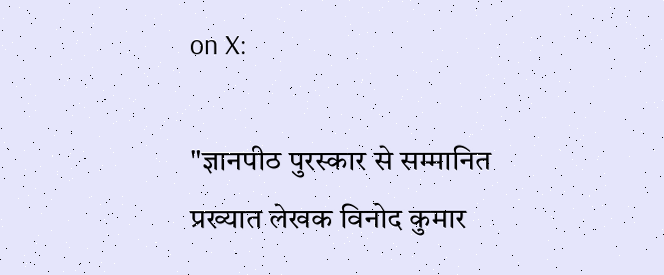on X:

"ज्ञानपीठ पुरस्कार से सम्मानित प्रख्यात लेखक विनोद कुमार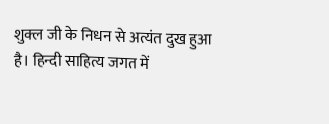शुक्ल जी के निधन से अत्यंत दुख हुआ है। हिन्दी साहित्य जगत में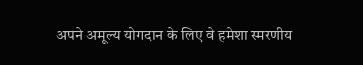अपने अमूल्य योगदान के लिए वे हमेशा स्मरणीय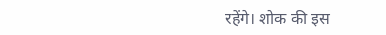रहेंगे। शोक की इस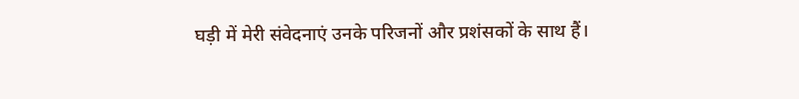घड़ी में मेरी संवेदनाएं उनके परिजनों और प्रशंसकों के साथ हैं।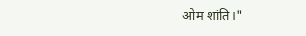ओम शांति।"